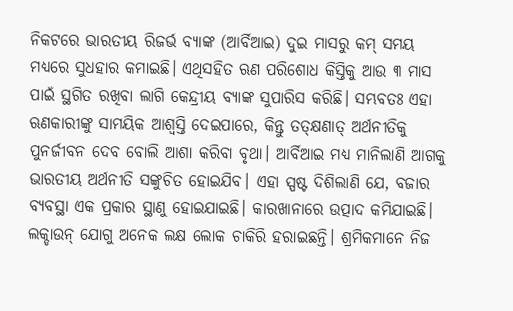ନିକଟରେ ଭାରତୀୟ ରିଜର୍ଭ ବ୍ୟାଙ୍କ (ଆର୍ବିଆଇ) ଦୁଇ ମାସରୁ କମ୍ ସମୟ ମଧ୍ୟରେ ସୁଧହାର କମାଇଛି। ଏଥିସହିତ ଋଣ ପରିଶୋଧ କିସ୍ତିକୁ ଆଉ ୩ ମାସ ପାଇଁ ସ୍ଥଗିତ ରଖିବା ଲାଗି କେନ୍ଦ୍ରୀୟ ବ୍ୟାଙ୍କ ସୁପାରିସ କରିଛି। ସମ୍ଭବତଃ ଏହା ଋଣକାରୀଙ୍କୁ ସାମୟିକ ଆଶ୍ୱସ୍ତି ଦେଇପାରେ, କିନ୍ତୁ ତତ୍କ୍ଷଣାତ୍ ଅର୍ଥନୀତିକୁ ପୁନର୍ଜୀବନ ଦେବ ବୋଲି ଆଶା କରିବା ବୃଥା। ଆର୍ବିଆଇ ମଧ୍ୟ ମାନିଲାଣି ଆଗକୁ ଭାରତୀୟ ଅର୍ଥନୀତି ସଙ୍କୁଚିତ ହୋଇଯିବ। ଏହା ସ୍ପଷ୍ଟ ଦିଶିଲାଣି ଯେ, ବଜାର ବ୍ୟବସ୍ଥା ଏକ ପ୍ରକାର ସ୍ଥାଣୁ ହୋଇଯାଇଛି। କାରଖାନାରେ ଉତ୍ପାଦ କମିଯାଇଛି। ଲକ୍ଡାଉନ୍ ଯୋଗୁ ଅନେକ ଲକ୍ଷ ଲୋକ ଚାକିରି ହରାଇଛନ୍ତି। ଶ୍ରମିକମାନେ ନିଜ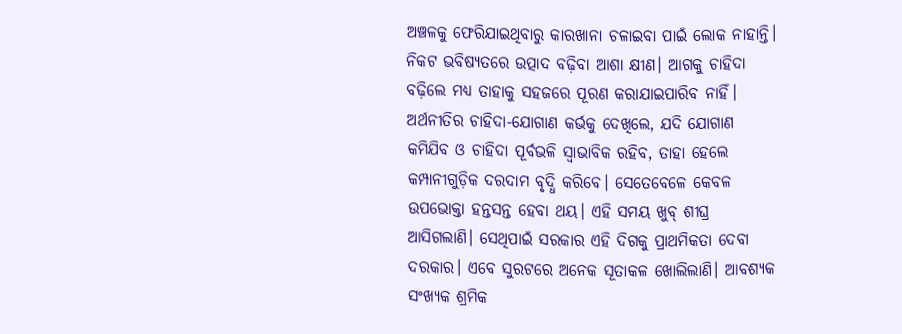ଅଞ୍ଚଳକୁ ଫେରିଯାଇଥିବାରୁ କାରଖାନା ଚଳାଇବା ପାଇଁ ଲୋକ ନାହାନ୍ତି। ନିକଟ ଭବିଷ୍ୟତରେ ଉତ୍ପାଦ ବଢ଼ିବା ଆଶା କ୍ଷୀଣ। ଆଗକୁ ଚାହିଦା ବଢ଼ିଲେ ମଧ୍ୟ ତାହାକୁ ସହଜରେ ପୂରଣ କରାଯାଇପାରିବ ନାହିଁ। ଅର୍ଥନୀତିର ଚାହିଦା-ଯୋଗାଣ କର୍ଭକୁ ଦେଖିଲେ, ଯଦି ଯୋଗାଣ କମିଯିବ ଓ ଚାହିଦା ପୂର୍ବଭଳି ସ୍ବାଭାବିକ ରହିବ, ତାହା ହେଲେ କମ୍ପାନୀଗୁଡ଼ିକ ଦରଦାମ ବୃଦ୍ଧି କରିବେ। ସେତେବେଳେ କେବଳ ଉପଭୋକ୍ତା ହନ୍ତସନ୍ତ ହେବା ଥୟ। ଏହି ସମୟ ଖୁବ୍ ଶୀଘ୍ର ଆସିଗଲାଣି। ସେଥିପାଇଁ ସରକାର ଏହି ଦିଗକୁ ପ୍ରାଥମିକତା ଦେବା ଦରକାର। ଏବେ ସୁରଟରେ ଅନେକ ସୂତାକଳ ଖୋଲିଲାଣି। ଆବଶ୍ୟକ ସଂଖ୍ୟକ ଶ୍ରମିକ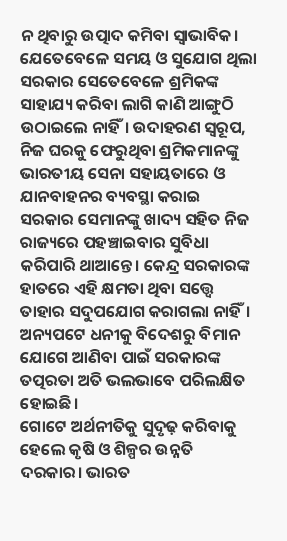ନ ଥିବାରୁ ଉତ୍ପାଦ କମିବା ସ୍ବାଭାବିକ। ଯେତେବେଳେ ସମୟ ଓ ସୁଯୋଗ ଥିଲା ସରକାର ସେତେବେଳେ ଶ୍ରମିକଙ୍କ ସାହାଯ୍ୟ କରିବା ଲାଗି କାଣି ଆଙ୍ଗୁଠି ଉଠାଇଲେ ନାହିଁ। ଉଦାହରଣ ସ୍ବରୂପ, ନିଜ ଘରକୁ ଫେରୁଥିବା ଶ୍ରମିକମାନଙ୍କୁ ଭାରତୀୟ ସେନା ସହାୟତାରେ ଓ ଯାନବାହନର ବ୍ୟବସ୍ଥା କରାଇ ସରକାର ସେମାନଙ୍କୁ ଖାଦ୍ୟ ସହିତ ନିଜ ରାଜ୍ୟରେ ପହଞ୍ଚାଇବାର ସୁବିଧା କରିପାରି ଥାଆନ୍ତେ। କେନ୍ଦ୍ର ସରକାରଙ୍କ ହାତରେ ଏହି କ୍ଷମତା ଥିବା ସତ୍ତ୍ୱେ ତାହାର ସଦୁପଯୋଗ କରାଗଲା ନାହିଁ। ଅନ୍ୟପଟେ ଧନୀକୁ ବିଦେଶରୁ ବିମାନ ଯୋଗେ ଆଣିବା ପାଇଁ ସରକାରଙ୍କ ତତ୍ପରତା ଅତି ଭଲଭାବେ ପରିଲକ୍ଷିତ ହୋଇଛି।
ଗୋଟେ ଅର୍ଥନୀତିକୁ ସୁଦୃଢ଼ କରିବାକୁ ହେଲେ କୃଷି ଓ ଶିଳ୍ପର ଉନ୍ନତି ଦରକାର। ଭାରତ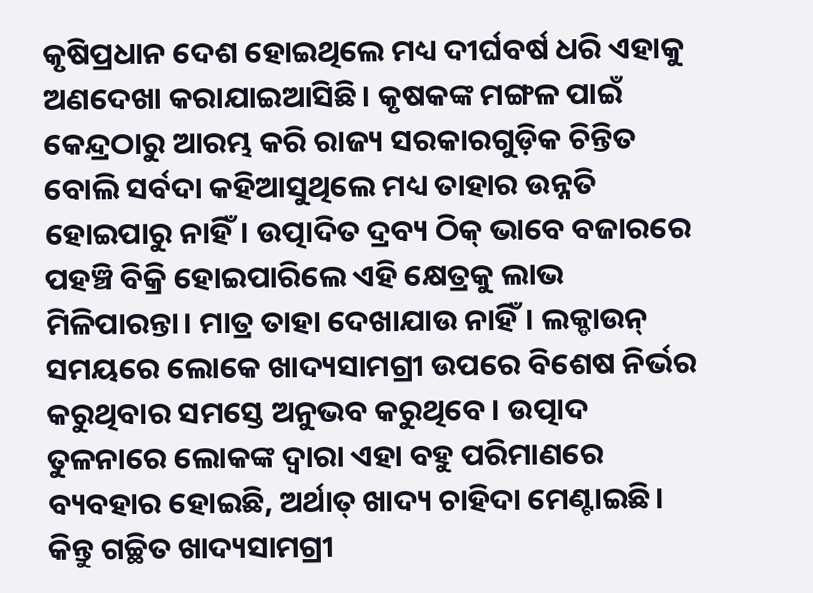କୃଷିପ୍ରଧାନ ଦେଶ ହୋଇଥିଲେ ମଧ୍ୟ ଦୀର୍ଘବର୍ଷ ଧରି ଏହାକୁ ଅଣଦେଖା କରାଯାଇଆସିଛି। କୃଷକଙ୍କ ମଙ୍ଗଳ ପାଇଁ କେନ୍ଦ୍ରଠାରୁ ଆରମ୍ଭ କରି ରାଜ୍ୟ ସରକାରଗୁଡ଼ିକ ଚିନ୍ତିତ ବୋଲି ସର୍ବଦା କହିଆସୁଥିଲେ ମଧ୍ୟ ତାହାର ଉନ୍ନତି ହୋଇପାରୁ ନାହିଁ। ଉତ୍ପାଦିତ ଦ୍ରବ୍ୟ ଠିକ୍ ଭାବେ ବଜାରରେ ପହଞ୍ଚି ବିକ୍ରି ହୋଇପାରିଲେ ଏହି କ୍ଷେତ୍ରକୁ ଲାଭ ମିଳିପାରନ୍ତା। ମାତ୍ର ତାହା ଦେଖାଯାଉ ନାହିଁ। ଲକ୍ଡାଉନ୍ ସମୟରେ ଲୋକେ ଖାଦ୍ୟସାମଗ୍ରୀ ଉପରେ ବିଶେଷ ନିର୍ଭର କରୁଥିବାର ସମସ୍ତେ ଅନୁଭବ କରୁଥିବେ। ଉତ୍ପାଦ ତୁଳନାରେ ଲୋକଙ୍କ ଦ୍ୱାରା ଏହା ବହୁ ପରିମାଣରେ ବ୍ୟବହାର ହୋଇଛି, ଅର୍ଥାତ୍ ଖାଦ୍ୟ ଚାହିଦା ମେଣ୍ଟାଇଛି। କିନ୍ତୁ ଗଚ୍ଛିତ ଖାଦ୍ୟସାମଗ୍ରୀ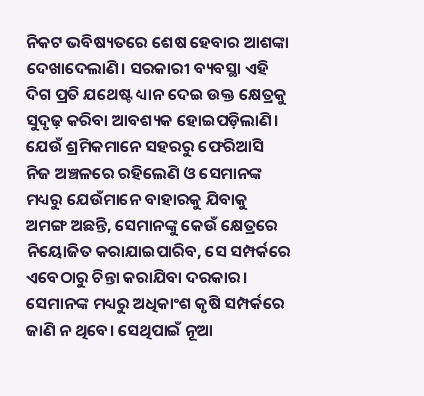ନିକଟ ଭବିଷ୍ୟତରେ ଶେଷ ହେବାର ଆଶଙ୍କା ଦେଖାଦେଲାଣି। ସରକାରୀ ବ୍ୟବସ୍ଥା ଏହି ଦିଗ ପ୍ରତି ଯଥେଷ୍ଟ ଧ୍ୟାନ ଦେଇ ଉକ୍ତ କ୍ଷେତ୍ରକୁ ସୁଦୃଢ଼ କରିବା ଆବଶ୍ୟକ ହୋଇପଡ଼ିଲାଣି। ଯେଉଁ ଶ୍ରମିକମାନେ ସହରରୁ ଫେରିଆସି ନିଜ ଅଞ୍ଚଳରେ ରହିଲେଣି ଓ ସେମାନଙ୍କ ମଧ୍ୟରୁ ଯେଉଁମାନେ ବାହାରକୁ ଯିବାକୁ ଅମଙ୍ଗ ଅଛନ୍ତି, ସେମାନଙ୍କୁ କେଉଁ କ୍ଷେତ୍ରରେ ନିୟୋଜିତ କରାଯାଇପାରିବ, ସେ ସମ୍ପର୍କରେ ଏବେଠାରୁ ଚିନ୍ତା କରାଯିବା ଦରକାର। ସେମାନଙ୍କ ମଧ୍ୟରୁ ଅଧିକାଂଶ କୃଷି ସମ୍ପର୍କରେ ଜାଣି ନ ଥିବେ। ସେଥିପାଇଁ ନୂଆ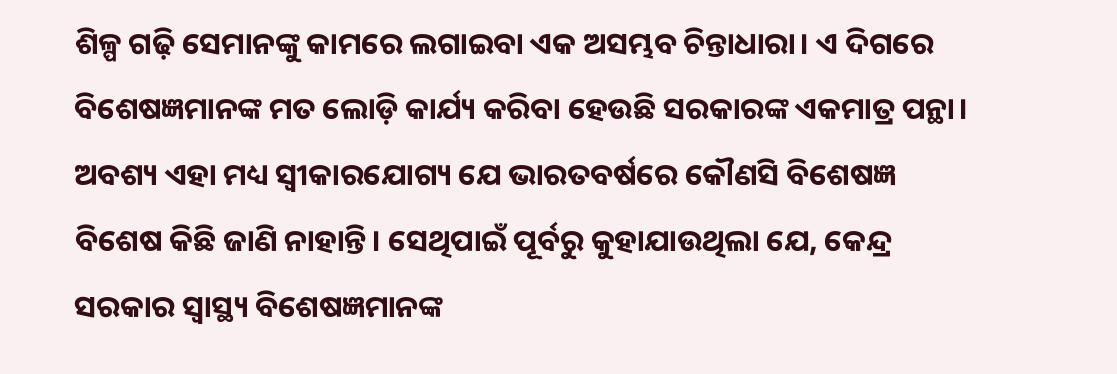ଶିଳ୍ପ ଗଢ଼ି ସେମାନଙ୍କୁ କାମରେ ଲଗାଇବା ଏକ ଅସମ୍ଭବ ଚିନ୍ତାଧାରା। ଏ ଦିଗରେ ବିଶେଷଜ୍ଞମାନଙ୍କ ମତ ଲୋଡ଼ି କାର୍ଯ୍ୟ କରିବା ହେଉଛି ସରକାରଙ୍କ ଏକମାତ୍ର ପନ୍ଥା। ଅବଶ୍ୟ ଏହା ମଧ୍ୟ ସ୍ବୀକାରଯୋଗ୍ୟ ଯେ ଭାରତବର୍ଷରେ କୌଣସି ବିଶେଷଜ୍ଞ ବିଶେଷ କିଛି ଜାଣି ନାହାନ୍ତି। ସେଥିପାଇଁ ପୂର୍ବରୁ କୁହାଯାଉଥିଲା ଯେ, କେନ୍ଦ୍ର ସରକାର ସ୍ବାସ୍ଥ୍ୟ ବିଶେଷଜ୍ଞମାନଙ୍କ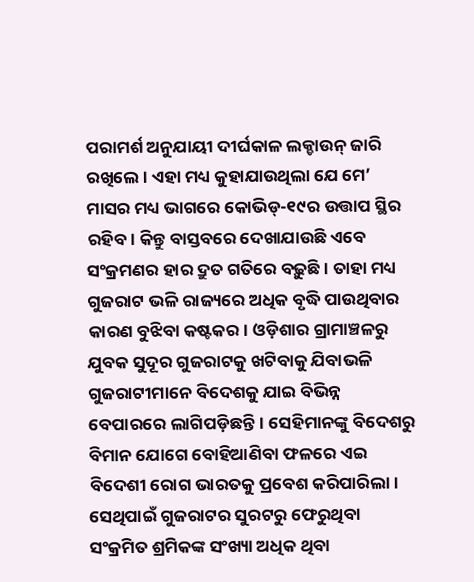ପରାମର୍ଶ ଅନୁଯାୟୀ ଦୀର୍ଘକାଳ ଲକ୍ଡାଉନ୍ ଜାରି ରଖିଲେ। ଏହା ମଧ୍ୟ କୁହାଯାଉଥିଲା ଯେ ମେ’ ମାସର ମଧ୍ୟ ଭାଗରେ କୋଭିଡ୍-୧୯ର ଉତ୍ତାପ ସ୍ଥିର ରହିବ। କିନ୍ତୁ ବାସ୍ତବରେ ଦେଖାଯାଉଛି ଏବେ ସଂକ୍ରମଣର ହାର ଦ୍ରୁତ ଗତିରେ ବଢ଼ୁଛି। ତାହା ମଧ୍ୟ ଗୁଜରାଟ ଭଳି ରାଜ୍ୟରେ ଅଧିକ ବୃଦ୍ଧି ପାଉଥିବାର କାରଣ ବୁଝିବା କଷ୍ଟକର। ଓଡ଼ିଶାର ଗ୍ରାମାଞ୍ଚଳରୁ ଯୁବକ ସୁଦୂର ଗୁଜରାଟକୁ ଖଟିବାକୁ ଯିବାଭଳି ଗୁଜରାଟୀମାନେ ବିଦେଶକୁ ଯାଇ ବିଭିନ୍ନ ବେପାରରେ ଲାଗିପଡ଼ିଛନ୍ତି। ସେହିମାନଙ୍କୁ ବିଦେଶରୁ ବିମାନ ଯୋଗେ ବୋହିଆଣିବା ଫଳରେ ଏଇ ବିଦେଶୀ ରୋଗ ଭାରତକୁ ପ୍ରବେଶ କରିପାରିଲା। ସେଥିପାଇଁ ଗୁଜରାଟର ସୁରଟରୁ ଫେରୁଥିବା ସଂକ୍ରମିତ ଶ୍ରମିକଙ୍କ ସଂଖ୍ୟା ଅଧିକ ଥିବା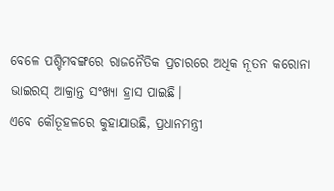ବେଳେ ପଶ୍ଚିମବଙ୍ଗରେ ରାଜନୈତିକ ପ୍ରଚାରରେ ଅଧିକ ନୂତନ କରୋନା ଭାଇରସ୍ ଆକ୍ରାନ୍ତ ସଂଖ୍ୟା ହ୍ରାସ ପାଇଛି।
ଏବେ କୌତୂହଳରେ କୁହାଯାଉଛି, ପ୍ରଧାନମନ୍ତ୍ରୀ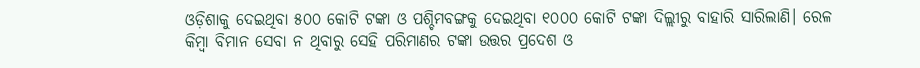ଓଡ଼ିଶାକୁ ଦେଇଥିବା ୫୦୦ କୋଟି ଟଙ୍କା ଓ ପଶ୍ଚିମବଙ୍ଗକୁ ଦେଇଥିବା ୧୦୦୦ କୋଟି ଟଙ୍କା ଦିଲ୍ଲୀରୁ ବାହାରି ସାରିଲାଣି। ରେଳ କିମ୍ବା ବିମାନ ସେବା ନ ଥିବାରୁ ସେହି ପରିମାଣର ଟଙ୍କା ଉତ୍ତର ପ୍ରଦେଶ ଓ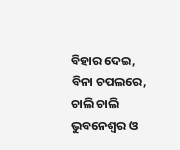ବିହାର ଦେଇ, ବିନା ଚପଲରେ, ଚାଲି ଚାଲି ଭୁବନେଶ୍ୱର ଓ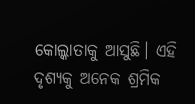କୋଲ୍କାତାକୁ ଆସୁଛି। ଏହି ଦୃଶ୍ୟକୁ ଅନେକ ଶ୍ରମିକ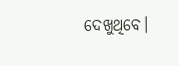ଦେଖୁଥିବେ।